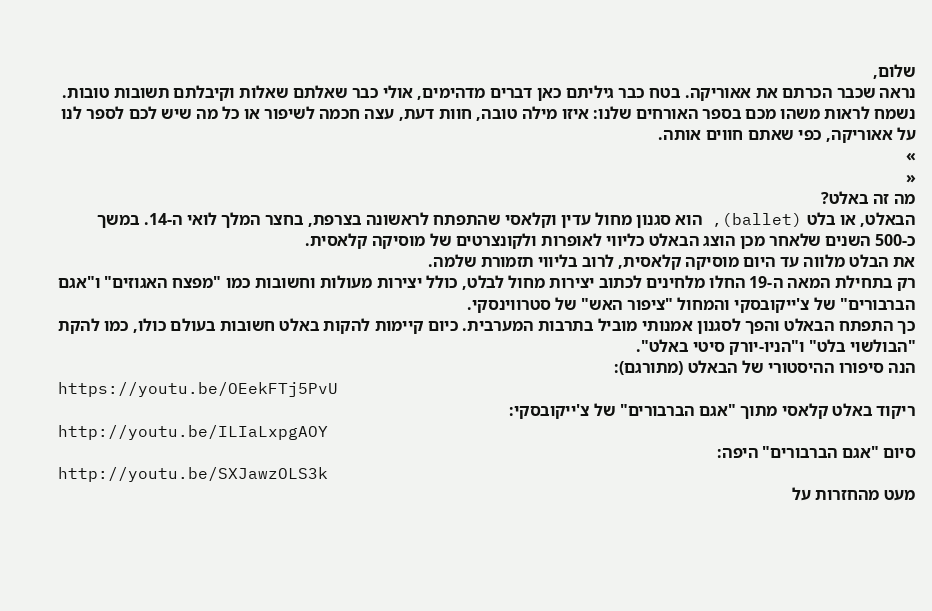שלום,
נראה שכבר הכרתם את אאוריקה. בטח כבר גיליתם כאן דברים מדהימים, אולי כבר שאלתם שאלות וקיבלתם תשובות טובות.
נשמח לראות משהו מכם בספר האורחים שלנו: איזו מילה טובה, חוות דעת, עצה חכמה לשיפור או כל מה שיש לכם לספר לנו על אאוריקה, כפי שאתם חווים אותה.
»
«
מה זה באלט?
הבאלט, או בלט (ballet), הוא סגנון מחול עדין וקלאסי שהתפתח לראשונה בצרפת, בחצר המלך לואי ה-14. במשך כ-500 השנים שלאחר מכן הוצג הבאלט כליווי לאופרות ולקונצרטים של מוסיקה קלאסית.
את הבלט מלווה עד היום מוסיקה קלאסית, לרוב בליווי תזמורת שלמה.
רק בתחילת המאה ה-19 החלו מלחינים לכתוב יצירות מחול לבלט, כולל יצירות מעולות וחשובות כמו "מפצח האגוזים" ו"אגם הברבורים" של צ'ייקובסקי והמחול "ציפור האש" של סטרווינסקי.
כך התפתח הבאלט והפך לסגנון אמנותי מוביל בתרבות המערבית. כיום קיימות להקות באלט חשובות בעולם כולו, כמו להקת "הבולשוי בלט" ו"הניו-יורק סיטי באלט".
הנה סיפורו ההיסטורי של הבאלט (מתורגם):
https://youtu.be/OEekFTj5PvU
ריקוד באלט קלאסי מתוך "אגם הברבורים" של צ'ייקובסקי:
http://youtu.be/ILIaLxpgAOY
סיום "אגם הברבורים" היפה:
http://youtu.be/SXJawzOLS3k
מעט מהחזרות על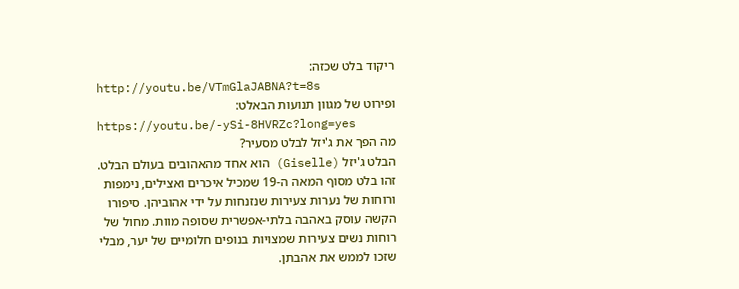ריקוד בלט שכזה:
http://youtu.be/VTmGlaJABNA?t=8s
ופירוט של מגוון תנועות הבאלט:
https://youtu.be/-ySi-8HVRZc?long=yes
מה הפך את ג'יזל לבלט מסעיר?
הבלט ג'יזל (Giselle) הוא אחד מהאהובים בעולם הבלט. זהו בלט מסוף המאה ה-19 שמכיל איכרים ואצילים, נימפות ורוחות של נערות צעירות שנזנחות על ידי אהוביהן. סיפורו הקשה עוסק באהבה בלתי-אפשרית שסופה מוות. מחול של רוחות נשים צעירות שמצויות בנופים חלומיים של יער, מבלי שזכו לממש את אהבתן.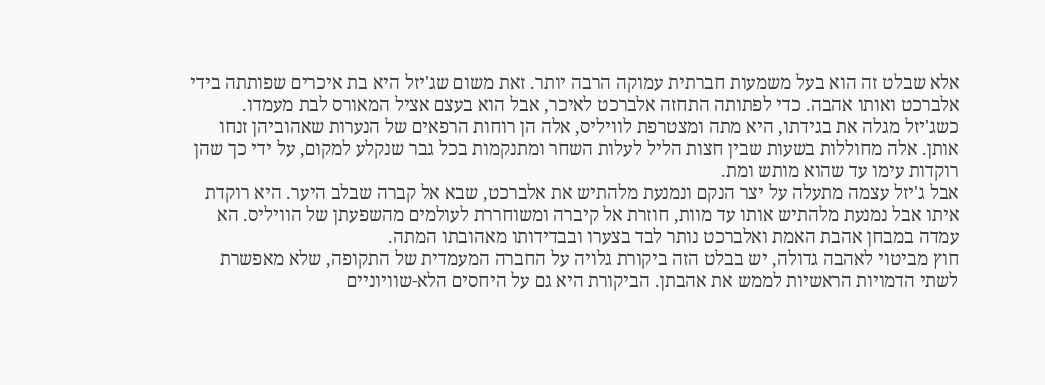אלא שבלט זה הוא בעל משמעות חברתית עמוקה הרבה יותר. זאת משום שג'יזל היא בת איכרים שפותתה בידי אלברכט ואותו אהבה. כדי לפתותה התחזה אלברכט לאיכר, אבל הוא בעצם אציל המאורס לבת מעמדו.
כשג'יזל מגלה את בגידתו, היא מתה ומצטרפת לוויליס, אלה הן רוחות הרפאים של הנערות שאהוביהן זנחו אותן. אלה מחוללות בשעות שבין חצות הליל לעלות השחר ומתנקמות בכל גבר שנקלע למקום, על ידי כך שהן רוקדות עימו עד שהוא מותש ומת.
אבל ג'יזל עצמה מתעלה על יצר הנקם ונמנעת מלהתיש את אלברכט, שבא אל קברה שבלב היער. היא רוקדת איתו אבל נמנעת מלהתיש אותו עד מוות, חוזרת אל קיברה ומשוחררת לעולמים מהשפעתן של הוויליס. הא עמדה במבחן אהבת האמת ואלברכט נותר לבד בצערו ובבדידותו מאהובתו המתה.
חוץ מביטוי לאהבה גדולה, יש בבלט הזה ביקורת גלויה על החברה המעמדית של התקופה, שלא מאפשרת לשתי הדמויות הראשיות לממש את אהבתן. הביקורת היא גם על היחסים הלא-שוויוניים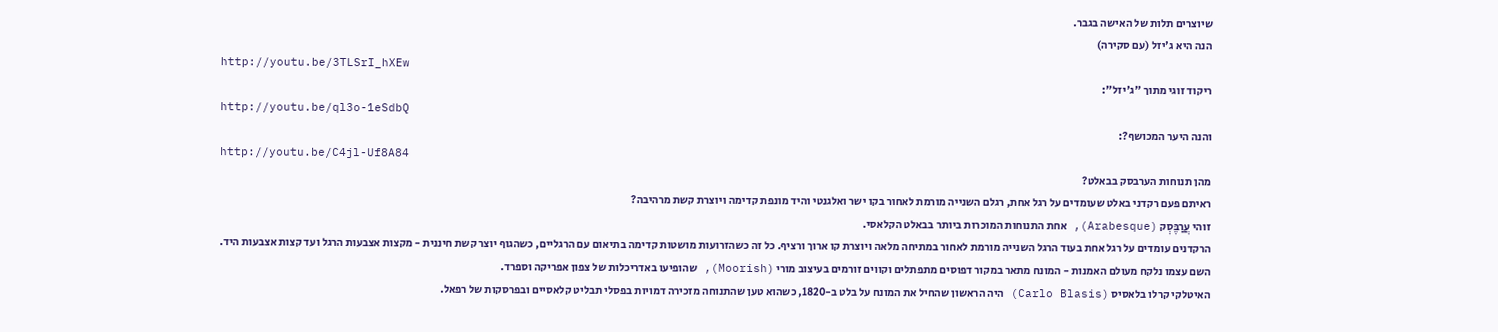שיוצרים תלות של האישה בגבר.
הנה היא ג'יזל (עם סקירה)
http://youtu.be/3TLSrI_hXEw
ריקוד זוגי מתוך "ג'יזל":
http://youtu.be/ql3o-1eSdbQ
והנה היער המכושף?:
http://youtu.be/C4jl-Uf8A84
מהן תנוחות הערבסק בבאלט?
ראיתם פעם רקדני באלט שעומדים על רגל אחת, רגלם השנייה מורמת לאחור בקו ישר ואלגנטי והיד מונפת קדימה ויוצרת קשת מרהיבה?
זוהי עֲרַבֶּסְק (Arabesque), אחת התנוחות המוכרות ביותר בבאלט הקלאסי.
הרקדנים עומדים על רגל אחת בעוד הרגל השנייה מורמת לאחור במתיחה מלאה ויוצרת קו ארוך ורציף. כל זה כשהזרועות מושטות קדימה בתיאום עם הרגליים, כשהגוף יוצר קשת חיננית - מקצות אצבעות הרגל ועד קצות אצבעות היד.
השם עצמו נלקח מעולם האמנות - המונח מתאר במקור דפוסים מתפתלים וקווים זורמים בעיצוב מורי (Moorish), שהופיעו באדריכלות של צפון אפריקה וספרד.
האיטלקי קרלו בלאסיס (Carlo Blasis) היה הראשון שהחיל את המונח על בלט ב-1820, כשהוא טען שהתנוחה מזכירה דמויות בפסלי תבליט קלאסיים ובפרסקות של רפאל.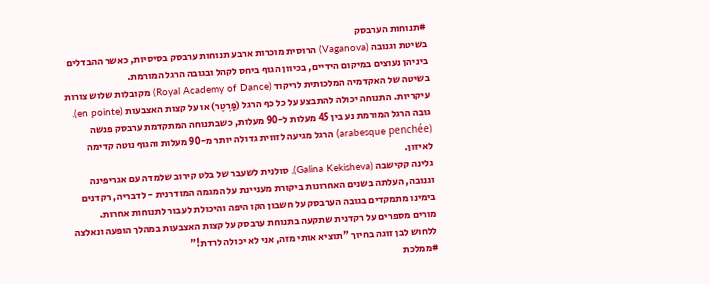#תנוחות הערבסק
בשיטת וגנובה (Vaganova) הרוסית מוכרות ארבע תנוחות ערבסק בסיסיות, כאשר ההבדלים ביניהן נעוצים במיקום הידיים, בכיוון הגוף ביחס לקהל ובגובה הרגל המורמת.
בשיטה של האקדמיה המלכותית לריקוד (Royal Academy of Dance) מקובלות שלוש צורות עיקריות. התנוחה יכולה להתבצע על כל כף הרגל (פַּרְטֶר) או על קצות האצבעות (en pointe). גובה הרגל המורמת נע בין 45 מעלות ל-90 מעלות, כשבתנוחה המתקדמת ערבסק פנשה (arabesque penchée) הרגל מגיעה לזווית גדולה יותר מ-90 מעלות והגוף נוטה קדימה לאיזון.
גלינה קקישבה (Galina Kekisheva), סולנית לשעבר של בלט קירוב שלמדה עם אגריפינה וגנובה, העלתה בשנים האחרונות ביקורת מעניינת על המגמה המודרנית - לדבריה, רקדנים בימינו מתמקדים בגובה הערבסק על חשבון הקו היפה והיכולת לעבור לתנוחות אחרות.
מורים מספרים על רקדנית שתקעה בתנוחת ערבסק על קצות האצבעות במהלך הופעה ונאלצה ללחוש לבן זוגה בחיוך "תוציא אותי מזה, אני לא יכולה לרדת!"
#ממלכת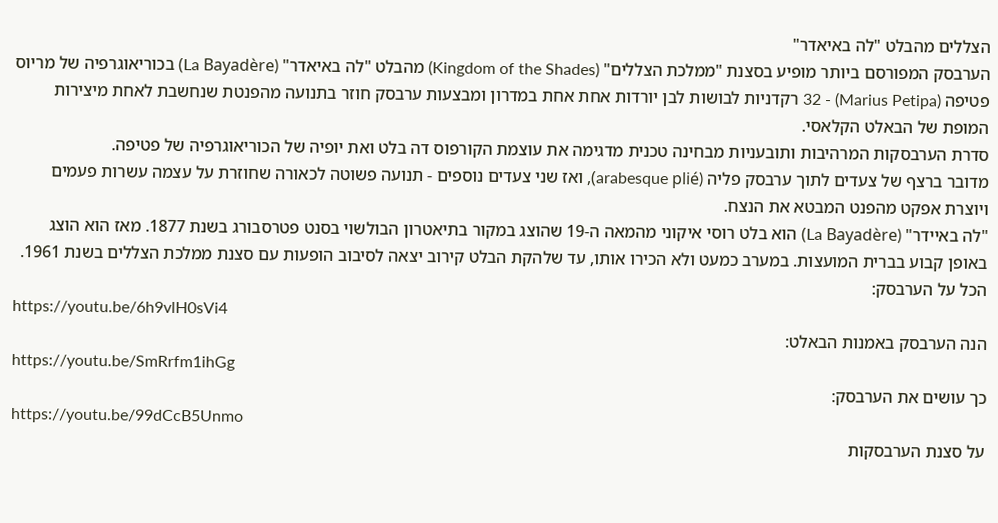הצללים מהבלט "לה באיאדר"
הערבסק המפורסם ביותר מופיע בסצנת "ממלכת הצללים" (Kingdom of the Shades) מהבלט "לה באיאדר" (La Bayadère) בכוריאוגרפיה של מריוס פטיפה (Marius Petipa) - 32 רקדניות לבושות לבן יורדות אחת אחת במדרון ומבצעות ערבסק חוזר בתנועה מהפנטת שנחשבת לאחת מיצירות המופת של הבאלט הקלאסי.
סדרת הערבסקות המרהיבות ותובעניות מבחינה טכנית מדגימה את עוצמת הקורפוס דה בלט ואת יופיה של הכוריאוגרפיה של פטיפה.
מדובר ברצף של צעדים לתוך ערבסק פליה (arabesque plié), ואז שני צעדים נוספים - תנועה פשוטה לכאורה שחוזרת על עצמה עשרות פעמים ויוצרת אפקט מהפנט המבטא את הנצח.
"לה באיידר" (La Bayadère) הוא בלט רוסי איקוני מהמאה ה-19 שהוצג במקור בתיאטרון הבולשוי בסנט פטרסבורג בשנת 1877. מאז הוא הוצג באופן קבוע בברית המועצות. במערב כמעט ולא הכירו אותו, עד שלהקת הבלט קירוב יצאה לסיבוב הופעות עם סצנת ממלכת הצללים בשנת 1961.
הכל על הערבסק:
https://youtu.be/6h9vlH0sVi4
הנה הערבסק באמנות הבאלט:
https://youtu.be/SmRrfm1ihGg
כך עושים את הערבסק:
https://youtu.be/99dCcB5Unmo
על סצנת הערבסקות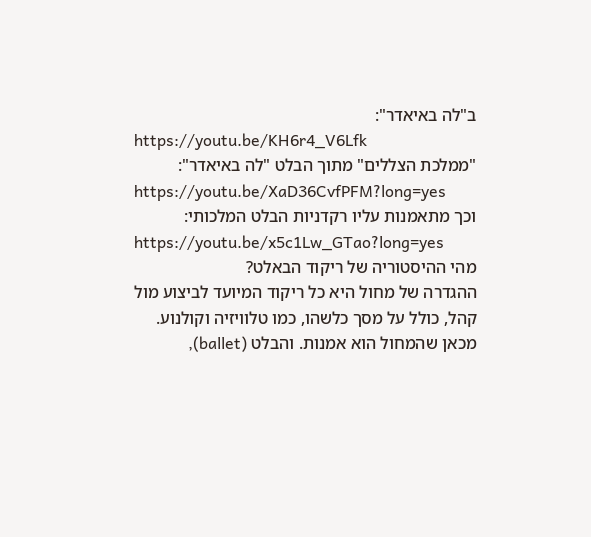ב"לה באיאדר":
https://youtu.be/KH6r4_V6Lfk
"ממלכת הצללים" מתוך הבלט "לה באיאדר":
https://youtu.be/XaD36CvfPFM?long=yes
וכך מתאמנות עליו רקדניות הבלט המלכותי:
https://youtu.be/x5c1Lw_GTao?long=yes
מהי ההיסטוריה של ריקוד הבאלט?
ההגדרה של מחול היא כל ריקוד המיועד לביצוע מול קהל, כולל על מסך כלשהו, כמו טלוויזיה וקולנוע. מכאן שהמחול הוא אמנות. והבלט (ballet),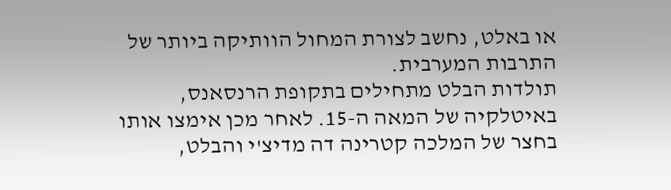או באלט, נחשב לצורת המחול הוותיקה ביותר של התרבות המערבית.
תולדות הבלט מתחילים בתקופת הרנסאנס, באיטלקיה של המאה ה-15. לאחר מכן אימצו אותו בחצר של המלכה קטרינה דה מדיצ'י והבלט,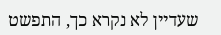שעדיין לא נקרא כך, התפשט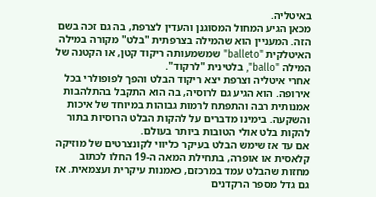באיטליה.
מכאן הגיע המחול המסוגנן והעדין לצרפת, בה גם זכה בשם הזה. המעניין הוא שהמילה בצרפתית "בלט" מקורה במילה האיטלקית "balleto" שמשמעותה ריקוד קטן, או הקטנה של המילה "ballo", בלטינית "לרקוד".
אחרי איטליה וצרפת יצא ריקוד הבלט והפך לפופולרי בכל אירופה. הוא הגיע גם לרוסיה, בה הוא התקבל בהתלהבות אמנותית רבה והתפתח לרמות גבוהות במיוחד של איכות והשקעה. בימינו מדברים על להקות הבלט הרוסיות בתור להקות בלט אולי הטובות ביותר בעולם.
אם עד אז שימש הבלט בעיקר כליווי לקונצרטים של מוזיקה קלאסית או אופרה, בתחילת המאה ה-19 החלו לכתוב מחזות שהבלט עמד במרכזם, כאמנות עיקרית ועצמאית. אז גם גדל מספר הרקדנים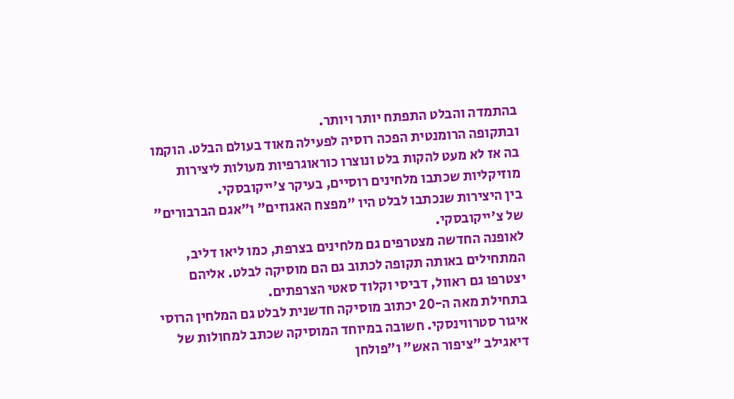בהתמדה והבלט התפתח יותר ויותר.
ובתקופה הרומנטית הפכה רוסיה לפעילה מאוד בעולם הבלט. הוקמו בה אז לא מעט להקות בלט ונוצרו כוראוגרפיות מעולות ליצירות מוזיקליות שכתבו מלחינים רוסיים, בעיקר צ'ייקובסקי.
בין היצירות שנכתבו לבלט היו "מפצח האגוזים" ו"אגם הברבורים" של צ'ייקובסקי.
לאופנה החדשה מצטרפים גם מלחינים בצרפת, כמו ליאו דליב, המתחילים באותה תקופה לכתוב גם הם מוסיקה לבלט. אליהם יצטרפו גם ראוול, דביסי וקלוד סאטי הצרפתים.
בתחילת מאה ה-20 יכתוב מוסיקה חדשנית לבלט גם המלחין הרוסי איגור סטרווינסקי. חשובה במיוחד המוסיקה שכתב למחולות של דיאגילב "ציפור האש" ו"פולחן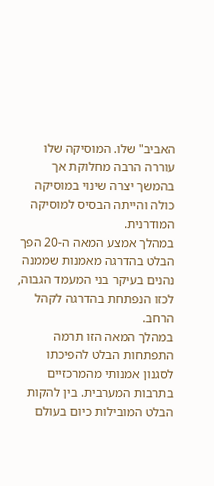האביב" שלו. המוסיקה שלו עוררה הרבה מחלוקת אך בהמשך יצרה שינוי במוסיקה כולה והייתה הבסיס למוסיקה המודרנית.
במהלך אמצע המאה ה-20 הפך הבלט בהדרגה מאמנות שממנה נהנים בעיקר בני המעמד הגבוה, לכזו הנפתחת בהדרגה לקהל הרחב.
במהלך המאה הזו תרמה התפתחות הבלט להפיכתו לסגנון אמנותי מהמרכזיים בתרבות המערבית. בין להקות הבלט המובילות כיום בעולם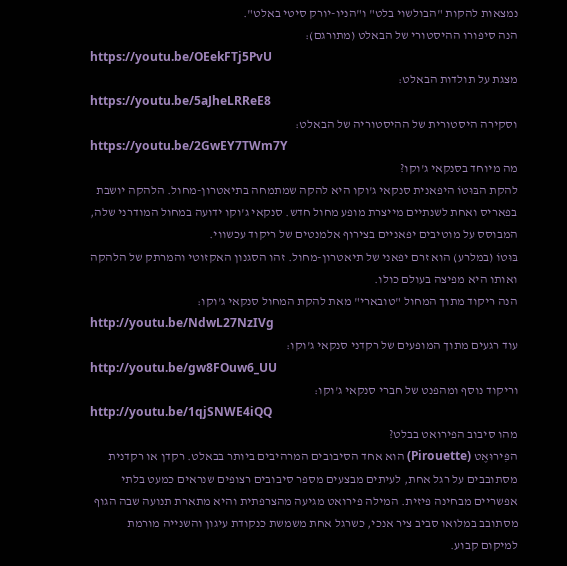נמצאות להקות "הבולשוי בלט" ו"הניו-יורק סיטי באלט".
הנה סיפורו ההיסטורי של הבאלט (מתורגם):
https://youtu.be/OEekFTj5PvU
מצגת על תולדות הבאלט:
https://youtu.be/5aJheLRReE8
וסקירה היסטורית של ההיסטוריה של הבאלט:
https://youtu.be/2GwEY7TWm7Y
מה מיוחד בסנקאי ג'וקו?
להקת הבּוּטוֹ היפאנית סנקאי ג'וקו היא להקה שמתמחה בתיאטרון-מחול. הלהקה יושבת בפאריס ואחת לשנתיים מייצרת מופע מחול חדש. סנקאי ג'וקו ידועה במחול המודרני שלה, המבוסס על מוטיבים יפאניים בצירוף אלמנטים של ריקוד עכשווי.
בּוּטוֹ (במלרע) הוא זרם יפאני של תיאטרון-מחול. זהו הסגנון האקזוטי והמרתק של הלהקה ואותו היא מפיצה בעולם כולו.
הנה ריקוד מתוך המחול "טובארי" מאת להקת המחול סנקאי ג'וקו:
http://youtu.be/NdwL27NzIVg
עוד רגעים מתוך המופעים של רקדני סנקאי ג'וקו:
http://youtu.be/gw8FOuw6_UU
וריקוד נוסף ומהפנט של חברי סנקאי ג'וקו:
http://youtu.be/1qjSNWE4iQQ
מהו סיבוב הפירואט בבלט?
הפִּירוּאֶט (Pirouette) הוא אחד הסיבובים המרהיבים ביותר בבאלט. רקדן או רקדנית מסתובבים על רגל אחת, לעיתים מבצעים מספר סיבובים רצופים שנראים כמעט בלתי אפשריים מבחינה פיזית. המילה פירואט מגיעה מהצרפתית והיא מתארת תנועה שבה הגוף מסתובב במלואו סביב ציר אנכי, כשרגל אחת משמשת כנקודת עיגון והשנייה מורמת למיקום קבוע.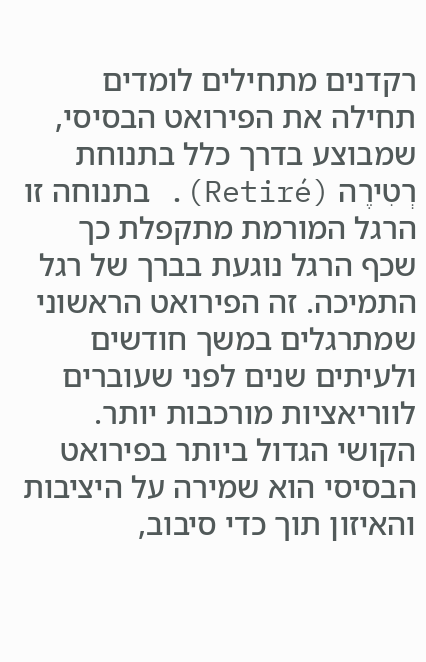רקדנים מתחילים לומדים תחילה את הפירואט הבסיסי, שמבוצע בדרך כלל בתנוחת רְטִירֶה (Retiré). בתנוחה זו הרגל המורמת מתקפלת כך שכף הרגל נוגעת בברך של רגל התמיכה. זה הפירואט הראשוני שמתרגלים במשך חודשים ולעיתים שנים לפני שעוברים לווריאציות מורכבות יותר. הקושי הגדול ביותר בפירואט הבסיסי הוא שמירה על היציבות והאיזון תוך כדי סיבוב,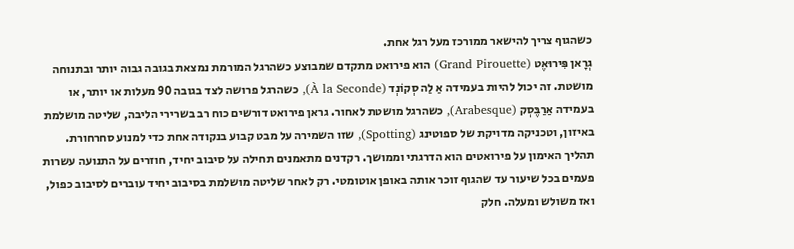כשהגוף צריך להישאר ממורכז מעל רגל אחת.
גְרָאן פִּירוּאֶט (Grand Pirouette) הוא פירואט מתקדם שמבוצע כשהרגל המורמת נמצאת בגובה גבוה יותר ובתנוחה מושטת. זה יכול להיות בעמידה אַ לַה סְקוֹנְד (À la Seconde), כשהרגל פרושה לצד בגובה 90 מעלות או יותר, או בעמידה אַרַבֶּסְק (Arabesque), כשהרגל מושטת לאחור. גראן פירואט דורשים כוח רב בשרירי הליבה, שליטה מושלמת באיזון, וטכניקה מדויקת של ספוטינג (Spotting), שזו השמירה על מבט קבוע בנקודה אחת כדי למנוע סחרחורת.
תהליך האימון על פירואטים הוא הדרגתי וממושך. רקדנים מתאמנים תחילה על סיבוב יחיד, חוזרים על התנועה עשרות פעמים בכל שיעור עד שהגוף זוכר אותה באופן אוטומטי. רק לאחר שליטה מושלמת בסיבוב יחיד עוברים לסיבוב כפול, ואז משולש ומעלה. חלק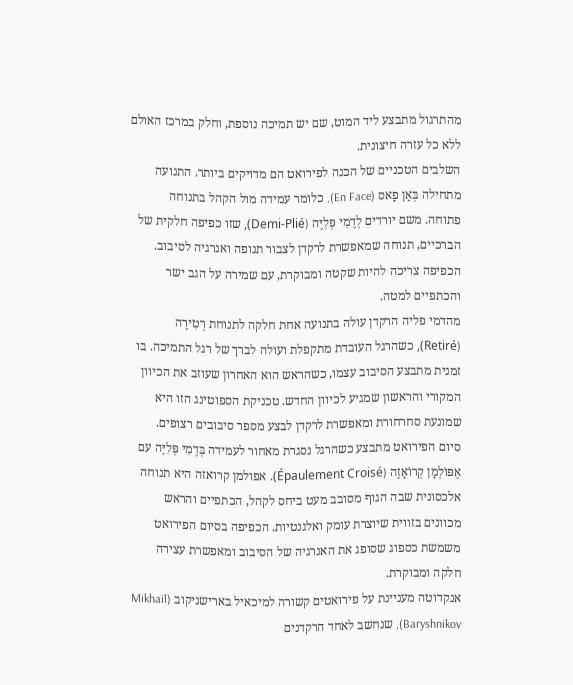מהתרגול מתבצע ליד המוט, שם יש תמיכה נוספת, וחלק במרכז האולם ללא כל עזרה חיצונית.
השלבים הטכניים של הכנה לפירואט הם מדויקים ביותר. התנועה מתחילה בְּאַן פָאס (En Face), כלומר עמידה מול הקהל בתנוחה פתוחה. משם יורדים לְדֶמִי פְּלִיֶּה (Demi-Plié), שזו כפיפה חלקית של הברכיים, תנוחה שמאפשרת לרקדן לצבור תנופה ואנרגיה לסיבוב. הכפיפה צריכה להיות שקטה ומבוקרת, עם שמירה על הגב ישר והכתפיים למטה.
מהדמי פליה הרקדן עולה בתנועה אחת חלקה לתנוחת רְטִירֶה (Retiré), כשהרגל העובדת מתקפלת ועולה לברך של רגל התמיכה. בו זמנית מתבצע הסיבוב עצמו, כשהראש הוא האחרון שעוזב את הכיוון המקורי והראשון שמגיע לכיוון החדש. טכניקת הספוטינג הזו היא שמונעת סחרחורת ומאפשרת לרקדן לבצע מספר סיבובים רצופים.
סיום הפירואט מתבצע כשהרגל נסגרת מאחור לעמידה בְּדֶמִי פְּלִיֶּה עם אֶפּוֹלְמָן קְרוֹאָזֶה (Épaulement Croisé). אפולמן קרואזה היא תנוחה אלכסונית שבה הגוף מסובב מעט ביחס לקהל, הכתפיים והראש מכוונים בזווית שיוצרת עומק ואלגנטיות. הכפיפה בסיום הפירואט משמשת כספוג שסופג את האנרגיה של הסיבוב ומאפשרת עצירה חלקה ומבוקרת.
אנקדוטה מעניינת על פירואטים קשורה למיכאיל בארישניקוב (Mikhail Baryshnikov), שנחשב לאחד הרקדנים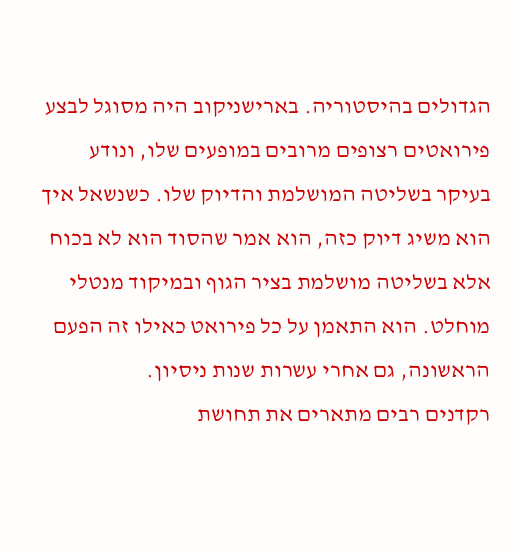הגדולים בהיסטוריה. בארישניקוב היה מסוגל לבצע פירואטים רצופים מרובים במופעים שלו, ונודע בעיקר בשליטה המושלמת והדיוק שלו. כשנשאל איך הוא משיג דיוק כזה, הוא אמר שהסוד הוא לא בכוח אלא בשליטה מושלמת בציר הגוף ובמיקוד מנטלי מוחלט. הוא התאמן על כל פירואט כאילו זה הפעם הראשונה, גם אחרי עשרות שנות ניסיון.
רקדנים רבים מתארים את תחושת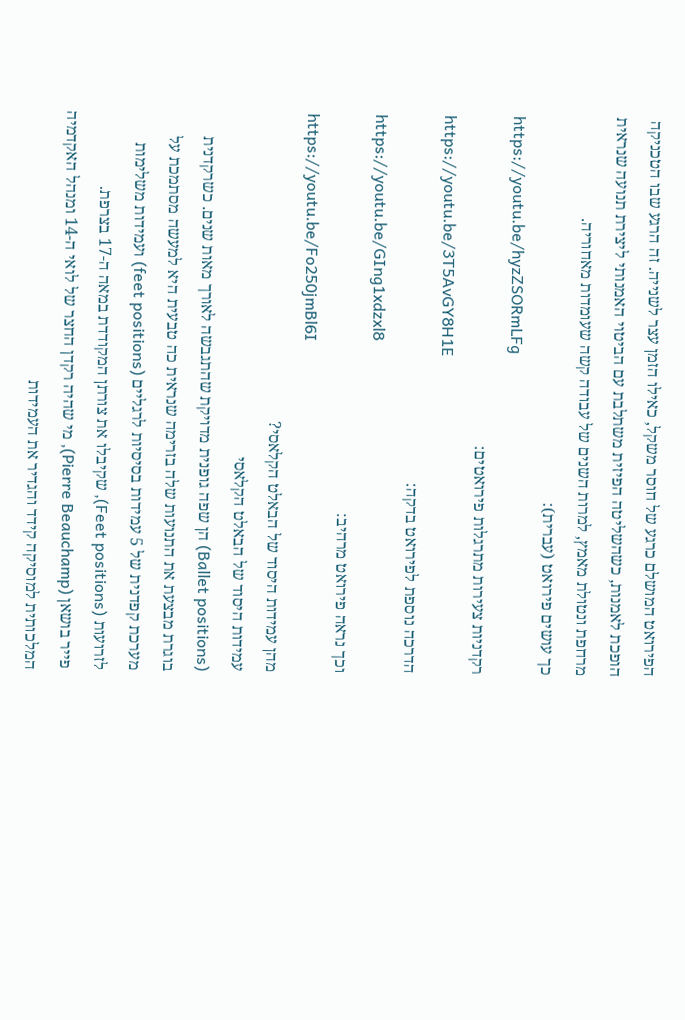הפירואט המושלם כרגע של חוסר משקל, כאילו הזמן עצר לשנייה. זה הרגע שבו הטכניקה הופכת לאמנות, כשהשליטה הפיזית משתלבת עם הביטוי האמנותי ליצירת תנועה שנראית מרחפת ונטולת מאמץ, למרות השנים של עבודה קשה שעומדות מאחוריה.
כך עושים פירואט (עברית):
https://youtu.be/hyzZSORmLFg
רקדניות צעירות מתרגלות פירואטים:
https://youtu.be/3T5AvGY8H1E
הדרכה נוספת לפירואט בדקה:
https://youtu.be/GIng1xdzxl8
וכך נראה פירואט מרהיב:
https://youtu.be/Fo250jmBl6I
מהן עמידות היסוד של הבאלט הקלאסי?
עמידות היסוד של הבאלט הקלאסי
(Ballet positions) הן שפה גופנית מדויקת שהתגבשה לאורך מאות שנים. כשרקדנית בוגרת מבצעת את התנועות שלה בזרימה שנראית כה טבעית היא למעשה מסתמכת על מערכת קפדנית של 5 עמידות בסיסיות לרגליים (feet positions) ועמידות משלימות לזרועות (Feet positions), שקיבלו את צורתן המקודדת במאה ה-17 בצרפת.
פייר בושאן (Pierre Beauchamp), מי שהיה רקדן החצר של לואי ה-14 ומנהל האקדמיה המלכותית למוסיקה קידד והגדיר את העמידות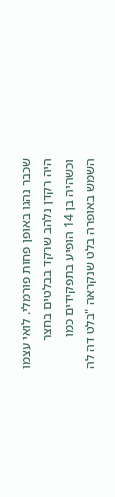שכבר נהגו באופן פחות פורמלי. לואי עצמו היה רקדן נלהב שרקד בבלטים בחצר וכשהיה בן 14 הופיע בתפקידים כמו השמש באופרה בלט שנקראה "בלט דה לה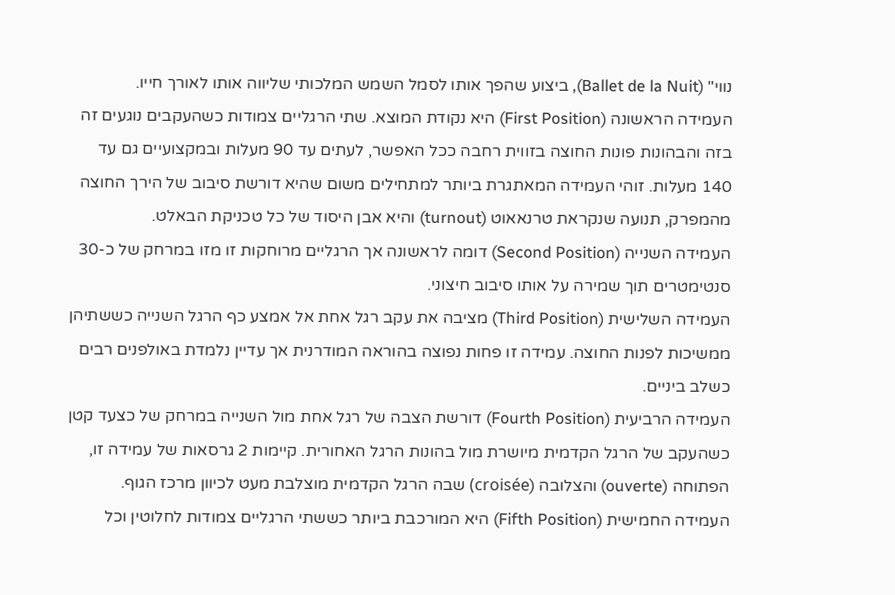נווי" (Ballet de la Nuit), ביצוע שהפך אותו לסמל השמש המלכותי שליווה אותו לאורך חייו.
העמידה הראשונה (First Position) היא נקודת המוצא. שתי הרגליים צמודות כשהעקבים נוגעים זה בזה והבהונות פונות החוצה בזווית רחבה ככל האפשר, לעתים עד 90 מעלות ובמקצועיים גם עד 140 מעלות. זוהי העמידה המאתגרת ביותר למתחילים משום שהיא דורשת סיבוב של הירך החוצה מהמפרק, תנועה שנקראת טרנאאוט (turnout) והיא אבן היסוד של כל טכניקת הבאלט.
העמידה השנייה (Second Position) דומה לראשונה אך הרגליים מרוחקות זו מזו במרחק של כ-30 סנטימטרים תוך שמירה על אותו סיבוב חיצוני.
העמידה השלישית (Third Position) מציבה את עקב רגל אחת אל אמצע כף הרגל השנייה כששתיהן ממשיכות לפנות החוצה. עמידה זו פחות נפוצה בהוראה המודרנית אך עדיין נלמדת באולפנים רבים כשלב ביניים.
העמידה הרביעית (Fourth Position) דורשת הצבה של רגל אחת מול השנייה במרחק של כצעד קטן כשהעקב של הרגל הקדמית מיושרת מול בהונות הרגל האחורית. קיימות 2 גרסאות של עמידה זו, הפתוחה (ouverte) והצלובה (croisée) שבה הרגל הקדמית מוצלבת מעט לכיוון מרכז הגוף.
העמידה החמישית (Fifth Position) היא המורכבת ביותר כששתי הרגליים צמודות לחלוטין וכל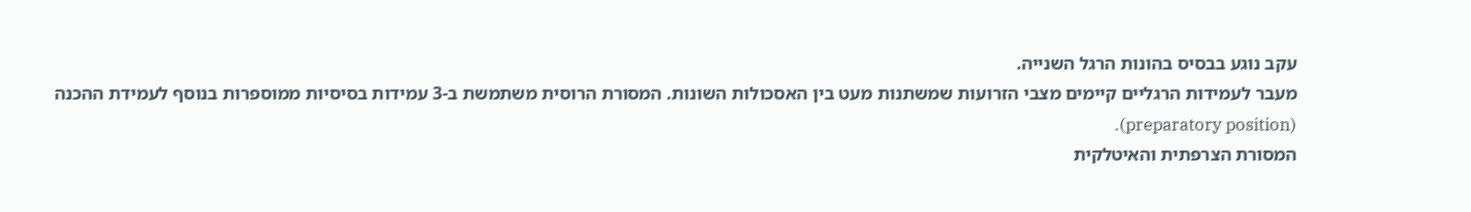עקב נוגע בבסיס בהונות הרגל השנייה.
מעבר לעמידות הרגליים קיימים מצבי הזרועות שמשתנות מעט בין האסכולות השונות. המסורת הרוסית משתמשת ב-3 עמידות בסיסיות ממוספרות בנוסף לעמידת ההכנה (preparatory position).
המסורת הצרפתית והאיטלקית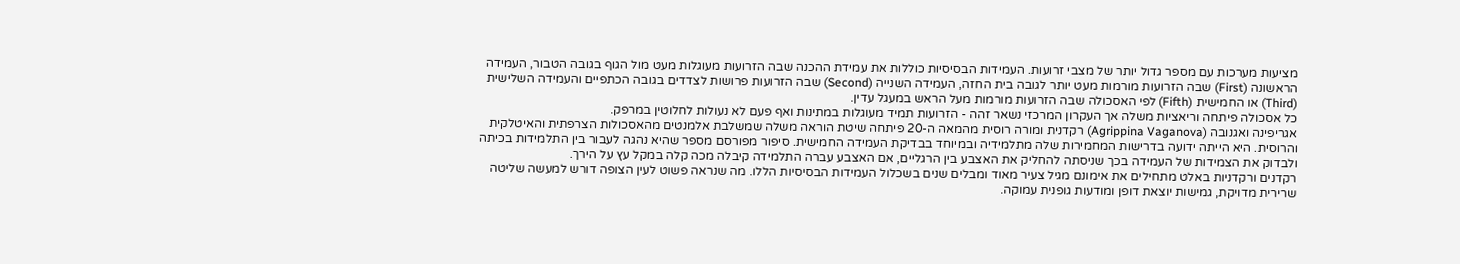מציעות מערכות עם מספר גדול יותר של מצבי זרועות. העמידות הבסיסיות כוללות את עמידת ההכנה שבה הזרועות מעוגלות מעט מול הגוף בגובה הטבור, העמידה הראשונה (First) שבה הזרועות מורמות מעט יותר לגובה בית החזה, העמידה השנייה (Second) שבה הזרועות פרושות לצדדים בגובה הכתפיים והעמידה השלישית (Third) או החמישית (Fifth) לפי האסכולה שבה הזרועות מורמות מעל הראש במעגל עדין.
כל אסכולה פיתחה וריאציות משלה אך העקרון המרכזי נשאר זהה - הזרועות תמיד מעוגלות במתינות ואף פעם לא נעולות לחלוטין במרפק.
אגריפינה ואגנובה (Agrippina Vaganova) רקדנית ומורה רוסית מהמאה ה-20 פיתחה שיטת הוראה משלה שמשלבת אלמנטים מהאסכולות הצרפתית והאיטלקית והרוסית. היא הייתה ידועה בדרישות המחמירות שלה מתלמידיה ובמיוחד בבדיקת העמידה החמישית. סיפור מפורסם מספר שהיא נהגה לעבור בין התלמידות בכיתה ולבדוק את הצמידות של העמידה בכך שניסתה להחליק את האצבע בין הרגליים, אם האצבע עברה התלמידה קיבלה מכה קלה במקל עץ על הירך.
רקדנים ורקדניות באלט מתחילים את אימונם מגיל צעיר מאוד ומבלים שנים בשכלול העמידות הבסיסיות הללו. מה שנראה פשוט לעין הצופה דורש למעשה שליטה שרירית מדויקת, גמישות יוצאת דופן ומודעות גופנית עמוקה.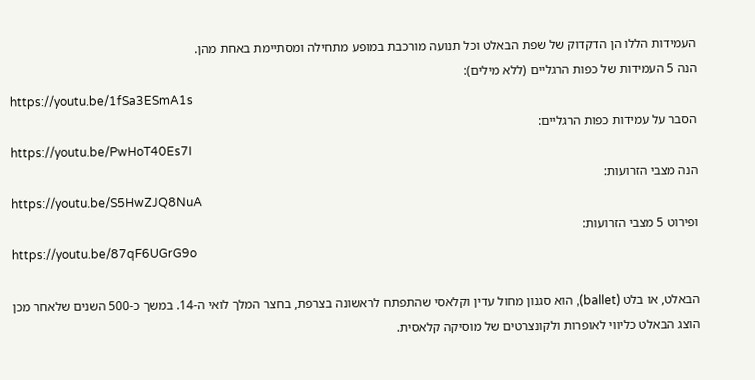העמידות הללו הן הדקדוק של שפת הבאלט וכל תנועה מורכבת במופע מתחילה ומסתיימת באחת מהן.
הנה 5 העמידות של כפות הרגליים (ללא מילים):
https://youtu.be/1fSa3ESmA1s
הסבר על עמידות כפות הרגליים:
https://youtu.be/PwHoT40Es7I
הנה מצבי הזרועות:
https://youtu.be/S5HwZJQ8NuA
ופירוט 5 מצבי הזרועות:
https://youtu.be/87qF6UGrG9o

הבאלט, או בלט (ballet), הוא סגנון מחול עדין וקלאסי שהתפתח לראשונה בצרפת, בחצר המלך לואי ה-14. במשך כ-500 השנים שלאחר מכן הוצג הבאלט כליווי לאופרות ולקונצרטים של מוסיקה קלאסית.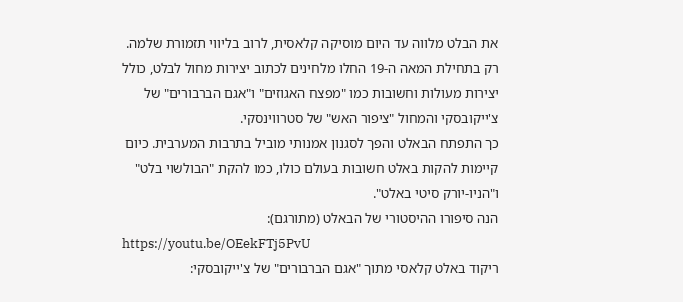את הבלט מלווה עד היום מוסיקה קלאסית, לרוב בליווי תזמורת שלמה.
רק בתחילת המאה ה-19 החלו מלחינים לכתוב יצירות מחול לבלט, כולל יצירות מעולות וחשובות כמו "מפצח האגוזים" ו"אגם הברבורים" של צ'ייקובסקי והמחול "ציפור האש" של סטרווינסקי.
כך התפתח הבאלט והפך לסגנון אמנותי מוביל בתרבות המערבית. כיום קיימות להקות באלט חשובות בעולם כולו, כמו להקת "הבולשוי בלט" ו"הניו-יורק סיטי באלט".
הנה סיפורו ההיסטורי של הבאלט (מתורגם):
https://youtu.be/OEekFTj5PvU
ריקוד באלט קלאסי מתוך "אגם הברבורים" של צ'ייקובסקי: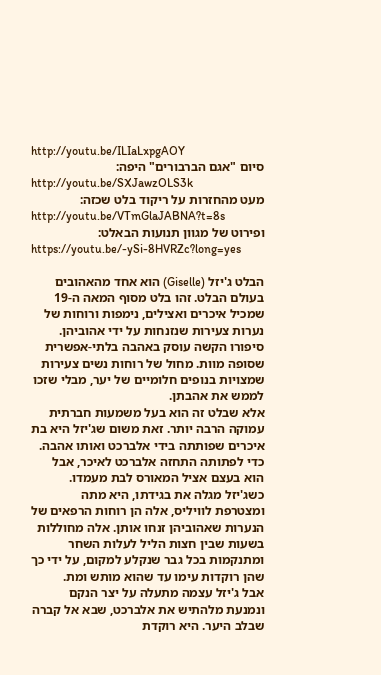http://youtu.be/ILIaLxpgAOY
סיום "אגם הברבורים" היפה:
http://youtu.be/SXJawzOLS3k
מעט מהחזרות על ריקוד בלט שכזה:
http://youtu.be/VTmGlaJABNA?t=8s
ופירוט של מגוון תנועות הבאלט:
https://youtu.be/-ySi-8HVRZc?long=yes

הבלט ג'יזל (Giselle) הוא אחד מהאהובים בעולם הבלט. זהו בלט מסוף המאה ה-19 שמכיל איכרים ואצילים, נימפות ורוחות של נערות צעירות שנזנחות על ידי אהוביהן. סיפורו הקשה עוסק באהבה בלתי-אפשרית שסופה מוות. מחול של רוחות נשים צעירות שמצויות בנופים חלומיים של יער, מבלי שזכו לממש את אהבתן.
אלא שבלט זה הוא בעל משמעות חברתית עמוקה הרבה יותר. זאת משום שג'יזל היא בת איכרים שפותתה בידי אלברכט ואותו אהבה. כדי לפתותה התחזה אלברכט לאיכר, אבל הוא בעצם אציל המאורס לבת מעמדו.
כשג'יזל מגלה את בגידתו, היא מתה ומצטרפת לוויליס, אלה הן רוחות הרפאים של הנערות שאהוביהן זנחו אותן. אלה מחוללות בשעות שבין חצות הליל לעלות השחר ומתנקמות בכל גבר שנקלע למקום, על ידי כך שהן רוקדות עימו עד שהוא מותש ומת.
אבל ג'יזל עצמה מתעלה על יצר הנקם ונמנעת מלהתיש את אלברכט, שבא אל קברה שבלב היער. היא רוקדת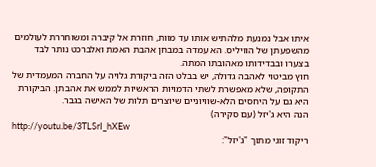איתו אבל נמנעת מלהתיש אותו עד מוות, חוזרת אל קיברה ומשוחררת לעולמים מהשפעתן של הוויליס. הא עמדה במבחן אהבת האמת ואלברכט נותר לבד בצערו ובבדידותו מאהובתו המתה.
חוץ מביטוי לאהבה גדולה, יש בבלט הזה ביקורת גלויה על החברה המעמדית של התקופה, שלא מאפשרת לשתי הדמויות הראשיות לממש את אהבתן. הביקורת היא גם על היחסים הלא-שוויוניים שיוצרים תלות של האישה בגבר.
הנה היא ג'יזל (עם סקירה)
http://youtu.be/3TLSrI_hXEw
ריקוד זוגי מתוך "ג'יזל":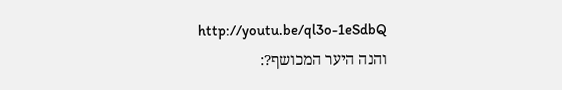http://youtu.be/ql3o-1eSdbQ
והנה היער המכושף?: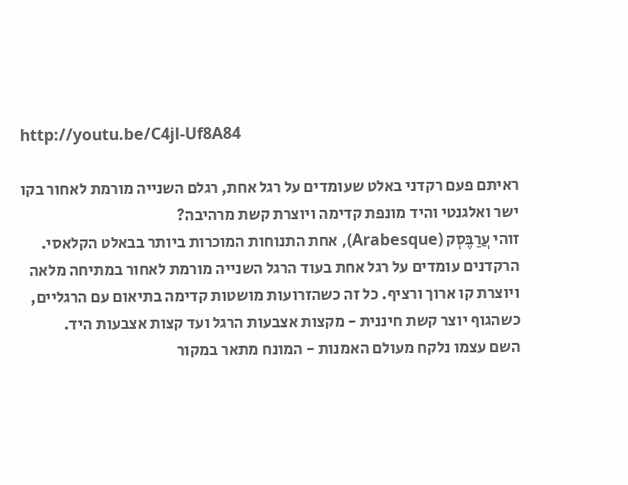http://youtu.be/C4jl-Uf8A84

ראיתם פעם רקדני באלט שעומדים על רגל אחת, רגלם השנייה מורמת לאחור בקו ישר ואלגנטי והיד מונפת קדימה ויוצרת קשת מרהיבה?
זוהי עֲרַבֶּסְק (Arabesque), אחת התנוחות המוכרות ביותר בבאלט הקלאסי.
הרקדנים עומדים על רגל אחת בעוד הרגל השנייה מורמת לאחור במתיחה מלאה ויוצרת קו ארוך ורציף. כל זה כשהזרועות מושטות קדימה בתיאום עם הרגליים, כשהגוף יוצר קשת חיננית - מקצות אצבעות הרגל ועד קצות אצבעות היד.
השם עצמו נלקח מעולם האמנות - המונח מתאר במקור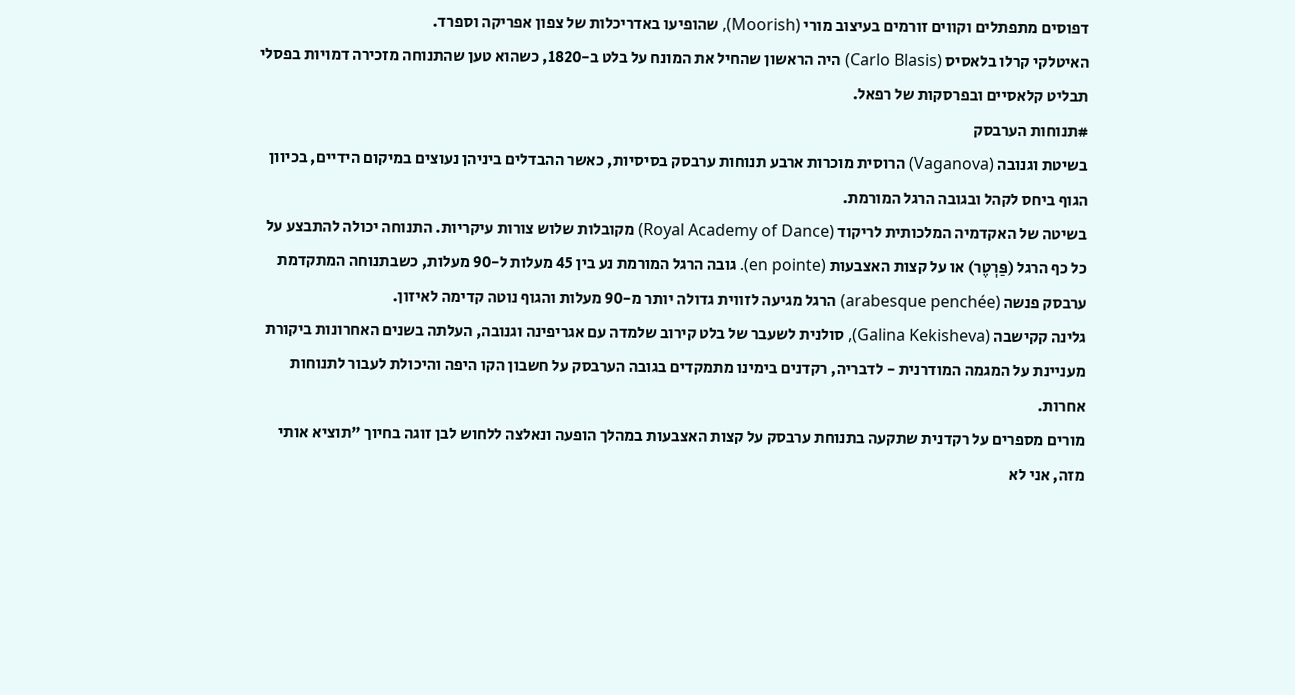דפוסים מתפתלים וקווים זורמים בעיצוב מורי (Moorish), שהופיעו באדריכלות של צפון אפריקה וספרד.
האיטלקי קרלו בלאסיס (Carlo Blasis) היה הראשון שהחיל את המונח על בלט ב-1820, כשהוא טען שהתנוחה מזכירה דמויות בפסלי תבליט קלאסיים ובפרסקות של רפאל.
#תנוחות הערבסק
בשיטת וגנובה (Vaganova) הרוסית מוכרות ארבע תנוחות ערבסק בסיסיות, כאשר ההבדלים ביניהן נעוצים במיקום הידיים, בכיוון הגוף ביחס לקהל ובגובה הרגל המורמת.
בשיטה של האקדמיה המלכותית לריקוד (Royal Academy of Dance) מקובלות שלוש צורות עיקריות. התנוחה יכולה להתבצע על כל כף הרגל (פַּרְטֶר) או על קצות האצבעות (en pointe). גובה הרגל המורמת נע בין 45 מעלות ל-90 מעלות, כשבתנוחה המתקדמת ערבסק פנשה (arabesque penchée) הרגל מגיעה לזווית גדולה יותר מ-90 מעלות והגוף נוטה קדימה לאיזון.
גלינה קקישבה (Galina Kekisheva), סולנית לשעבר של בלט קירוב שלמדה עם אגריפינה וגנובה, העלתה בשנים האחרונות ביקורת מעניינת על המגמה המודרנית - לדבריה, רקדנים בימינו מתמקדים בגובה הערבסק על חשבון הקו היפה והיכולת לעבור לתנוחות אחרות.
מורים מספרים על רקדנית שתקעה בתנוחת ערבסק על קצות האצבעות במהלך הופעה ונאלצה ללחוש לבן זוגה בחיוך "תוציא אותי מזה, אני לא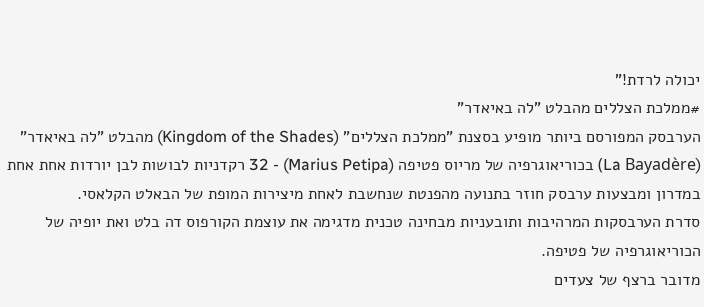יכולה לרדת!"
#ממלכת הצללים מהבלט "לה באיאדר"
הערבסק המפורסם ביותר מופיע בסצנת "ממלכת הצללים" (Kingdom of the Shades) מהבלט "לה באיאדר" (La Bayadère) בכוריאוגרפיה של מריוס פטיפה (Marius Petipa) - 32 רקדניות לבושות לבן יורדות אחת אחת במדרון ומבצעות ערבסק חוזר בתנועה מהפנטת שנחשבת לאחת מיצירות המופת של הבאלט הקלאסי.
סדרת הערבסקות המרהיבות ותובעניות מבחינה טכנית מדגימה את עוצמת הקורפוס דה בלט ואת יופיה של הכוריאוגרפיה של פטיפה.
מדובר ברצף של צעדים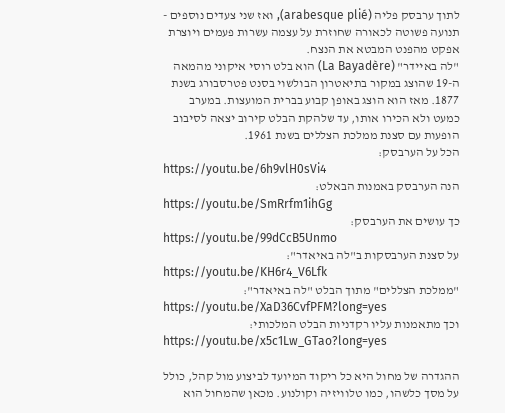לתוך ערבסק פליה (arabesque plié), ואז שני צעדים נוספים - תנועה פשוטה לכאורה שחוזרת על עצמה עשרות פעמים ויוצרת אפקט מהפנט המבטא את הנצח.
"לה באיידר" (La Bayadère) הוא בלט רוסי איקוני מהמאה ה-19 שהוצג במקור בתיאטרון הבולשוי בסנט פטרסבורג בשנת 1877. מאז הוא הוצג באופן קבוע בברית המועצות. במערב כמעט ולא הכירו אותו, עד שלהקת הבלט קירוב יצאה לסיבוב הופעות עם סצנת ממלכת הצללים בשנת 1961.
הכל על הערבסק:
https://youtu.be/6h9vlH0sVi4
הנה הערבסק באמנות הבאלט:
https://youtu.be/SmRrfm1ihGg
כך עושים את הערבסק:
https://youtu.be/99dCcB5Unmo
על סצנת הערבסקות ב"לה באיאדר":
https://youtu.be/KH6r4_V6Lfk
"ממלכת הצללים" מתוך הבלט "לה באיאדר":
https://youtu.be/XaD36CvfPFM?long=yes
וכך מתאמנות עליו רקדניות הבלט המלכותי:
https://youtu.be/x5c1Lw_GTao?long=yes

ההגדרה של מחול היא כל ריקוד המיועד לביצוע מול קהל, כולל על מסך כלשהו, כמו טלוויזיה וקולנוע. מכאן שהמחול הוא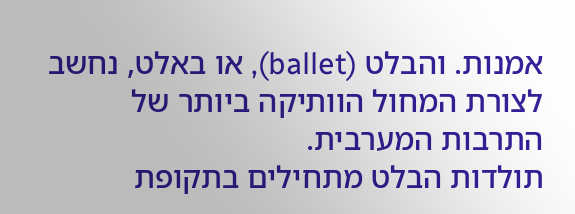אמנות. והבלט (ballet), או באלט, נחשב לצורת המחול הוותיקה ביותר של התרבות המערבית.
תולדות הבלט מתחילים בתקופת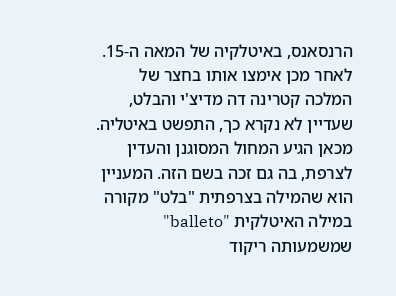הרנסאנס, באיטלקיה של המאה ה-15. לאחר מכן אימצו אותו בחצר של המלכה קטרינה דה מדיצ'י והבלט, שעדיין לא נקרא כך, התפשט באיטליה.
מכאן הגיע המחול המסוגנן והעדין לצרפת, בה גם זכה בשם הזה. המעניין הוא שהמילה בצרפתית "בלט" מקורה במילה האיטלקית "balleto" שמשמעותה ריקוד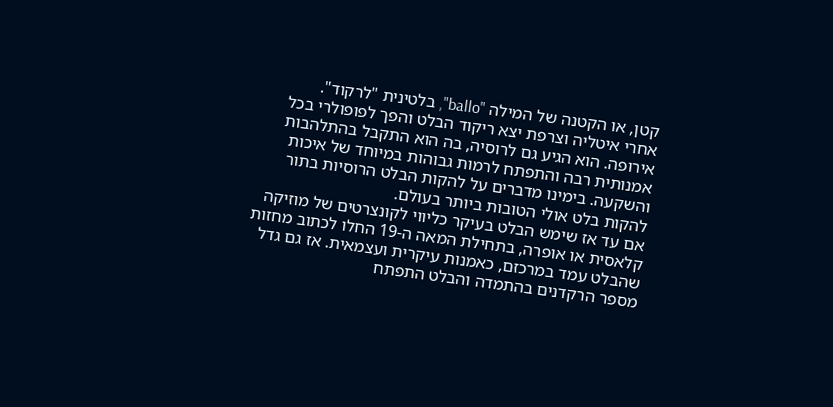קטן, או הקטנה של המילה "ballo", בלטינית "לרקוד".
אחרי איטליה וצרפת יצא ריקוד הבלט והפך לפופולרי בכל אירופה. הוא הגיע גם לרוסיה, בה הוא התקבל בהתלהבות אמנותית רבה והתפתח לרמות גבוהות במיוחד של איכות והשקעה. בימינו מדברים על להקות הבלט הרוסיות בתור להקות בלט אולי הטובות ביותר בעולם.
אם עד אז שימש הבלט בעיקר כליווי לקונצרטים של מוזיקה קלאסית או אופרה, בתחילת המאה ה-19 החלו לכתוב מחזות שהבלט עמד במרכזם, כאמנות עיקרית ועצמאית. אז גם גדל מספר הרקדנים בהתמדה והבלט התפתח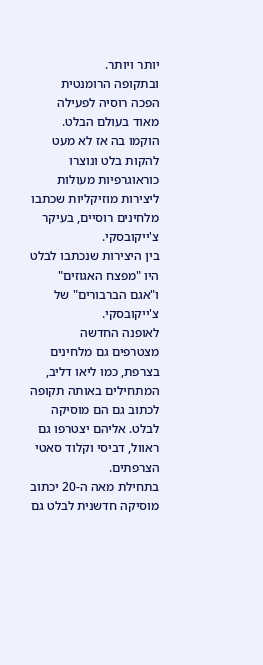יותר ויותר.
ובתקופה הרומנטית הפכה רוסיה לפעילה מאוד בעולם הבלט. הוקמו בה אז לא מעט להקות בלט ונוצרו כוראוגרפיות מעולות ליצירות מוזיקליות שכתבו מלחינים רוסיים, בעיקר צ'ייקובסקי.
בין היצירות שנכתבו לבלט היו "מפצח האגוזים" ו"אגם הברבורים" של צ'ייקובסקי.
לאופנה החדשה מצטרפים גם מלחינים בצרפת, כמו ליאו דליב, המתחילים באותה תקופה לכתוב גם הם מוסיקה לבלט. אליהם יצטרפו גם ראוול, דביסי וקלוד סאטי הצרפתים.
בתחילת מאה ה-20 יכתוב מוסיקה חדשנית לבלט גם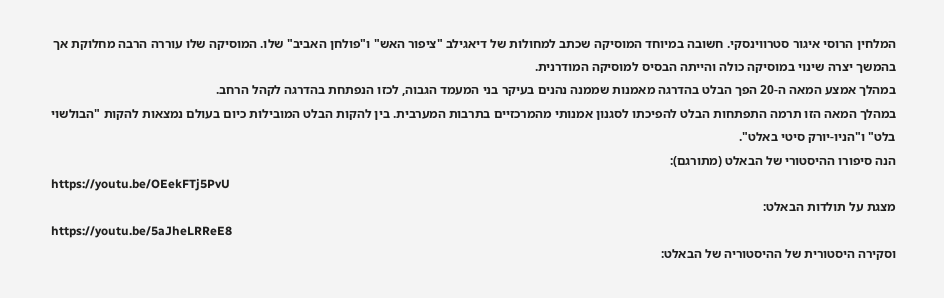המלחין הרוסי איגור סטרווינסקי. חשובה במיוחד המוסיקה שכתב למחולות של דיאגילב "ציפור האש" ו"פולחן האביב" שלו. המוסיקה שלו עוררה הרבה מחלוקת אך בהמשך יצרה שינוי במוסיקה כולה והייתה הבסיס למוסיקה המודרנית.
במהלך אמצע המאה ה-20 הפך הבלט בהדרגה מאמנות שממנה נהנים בעיקר בני המעמד הגבוה, לכזו הנפתחת בהדרגה לקהל הרחב.
במהלך המאה הזו תרמה התפתחות הבלט להפיכתו לסגנון אמנותי מהמרכזיים בתרבות המערבית. בין להקות הבלט המובילות כיום בעולם נמצאות להקות "הבולשוי בלט" ו"הניו-יורק סיטי באלט".
הנה סיפורו ההיסטורי של הבאלט (מתורגם):
https://youtu.be/OEekFTj5PvU
מצגת על תולדות הבאלט:
https://youtu.be/5aJheLRReE8
וסקירה היסטורית של ההיסטוריה של הבאלט: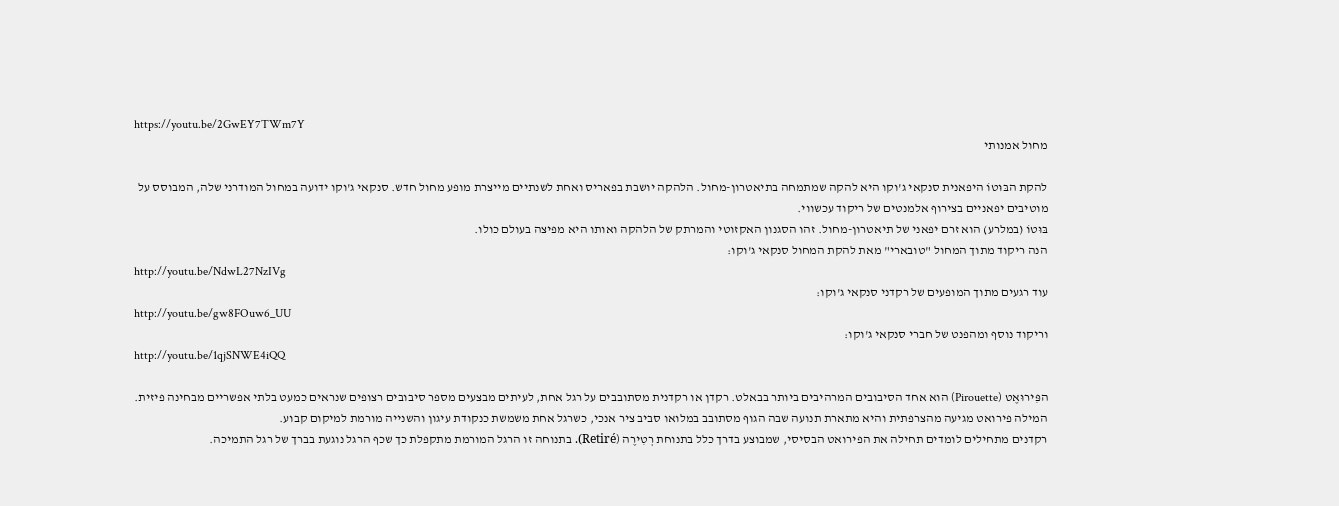https://youtu.be/2GwEY7TWm7Y
מחול אמנותי

להקת הבּוּטוֹ היפאנית סנקאי ג'וקו היא להקה שמתמחה בתיאטרון-מחול. הלהקה יושבת בפאריס ואחת לשנתיים מייצרת מופע מחול חדש. סנקאי ג'וקו ידועה במחול המודרני שלה, המבוסס על מוטיבים יפאניים בצירוף אלמנטים של ריקוד עכשווי.
בּוּטוֹ (במלרע) הוא זרם יפאני של תיאטרון-מחול. זהו הסגנון האקזוטי והמרתק של הלהקה ואותו היא מפיצה בעולם כולו.
הנה ריקוד מתוך המחול "טובארי" מאת להקת המחול סנקאי ג'וקו:
http://youtu.be/NdwL27NzIVg
עוד רגעים מתוך המופעים של רקדני סנקאי ג'וקו:
http://youtu.be/gw8FOuw6_UU
וריקוד נוסף ומהפנט של חברי סנקאי ג'וקו:
http://youtu.be/1qjSNWE4iQQ

הפִּירוּאֶט (Pirouette) הוא אחד הסיבובים המרהיבים ביותר בבאלט. רקדן או רקדנית מסתובבים על רגל אחת, לעיתים מבצעים מספר סיבובים רצופים שנראים כמעט בלתי אפשריים מבחינה פיזית. המילה פירואט מגיעה מהצרפתית והיא מתארת תנועה שבה הגוף מסתובב במלואו סביב ציר אנכי, כשרגל אחת משמשת כנקודת עיגון והשנייה מורמת למיקום קבוע.
רקדנים מתחילים לומדים תחילה את הפירואט הבסיסי, שמבוצע בדרך כלל בתנוחת רְטִירֶה (Retiré). בתנוחה זו הרגל המורמת מתקפלת כך שכף הרגל נוגעת בברך של רגל התמיכה.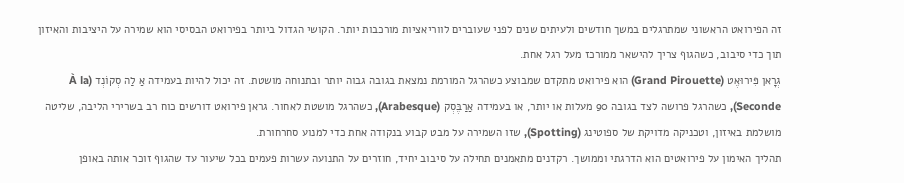זה הפירואט הראשוני שמתרגלים במשך חודשים ולעיתים שנים לפני שעוברים לווריאציות מורכבות יותר. הקושי הגדול ביותר בפירואט הבסיסי הוא שמירה על היציבות והאיזון תוך כדי סיבוב, כשהגוף צריך להישאר ממורכז מעל רגל אחת.
גְרָאן פִּירוּאֶט (Grand Pirouette) הוא פירואט מתקדם שמבוצע כשהרגל המורמת נמצאת בגובה גבוה יותר ובתנוחה מושטת. זה יכול להיות בעמידה אַ לַה סְקוֹנְד (À la Seconde), כשהרגל פרושה לצד בגובה 90 מעלות או יותר, או בעמידה אַרַבֶּסְק (Arabesque), כשהרגל מושטת לאחור. גראן פירואט דורשים כוח רב בשרירי הליבה, שליטה מושלמת באיזון, וטכניקה מדויקת של ספוטינג (Spotting), שזו השמירה על מבט קבוע בנקודה אחת כדי למנוע סחרחורת.
תהליך האימון על פירואטים הוא הדרגתי וממושך. רקדנים מתאמנים תחילה על סיבוב יחיד, חוזרים על התנועה עשרות פעמים בכל שיעור עד שהגוף זוכר אותה באופן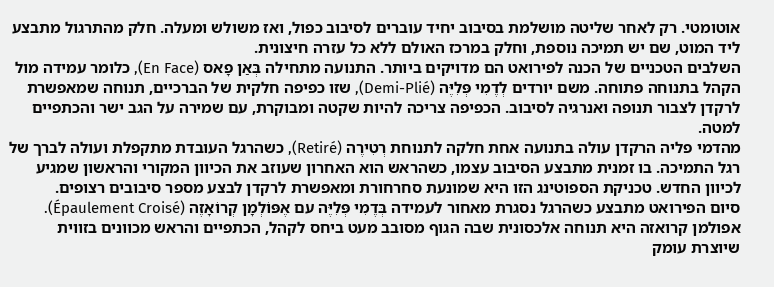אוטומטי. רק לאחר שליטה מושלמת בסיבוב יחיד עוברים לסיבוב כפול, ואז משולש ומעלה. חלק מהתרגול מתבצע ליד המוט, שם יש תמיכה נוספת, וחלק במרכז האולם ללא כל עזרה חיצונית.
השלבים הטכניים של הכנה לפירואט הם מדויקים ביותר. התנועה מתחילה בְּאַן פָאס (En Face), כלומר עמידה מול הקהל בתנוחה פתוחה. משם יורדים לְדֶמִי פְּלִיֶּה (Demi-Plié), שזו כפיפה חלקית של הברכיים, תנוחה שמאפשרת לרקדן לצבור תנופה ואנרגיה לסיבוב. הכפיפה צריכה להיות שקטה ומבוקרת, עם שמירה על הגב ישר והכתפיים למטה.
מהדמי פליה הרקדן עולה בתנועה אחת חלקה לתנוחת רְטִירֶה (Retiré), כשהרגל העובדת מתקפלת ועולה לברך של רגל התמיכה. בו זמנית מתבצע הסיבוב עצמו, כשהראש הוא האחרון שעוזב את הכיוון המקורי והראשון שמגיע לכיוון החדש. טכניקת הספוטינג הזו היא שמונעת סחרחורת ומאפשרת לרקדן לבצע מספר סיבובים רצופים.
סיום הפירואט מתבצע כשהרגל נסגרת מאחור לעמידה בְּדֶמִי פְּלִיֶּה עם אֶפּוֹלְמָן קְרוֹאָזֶה (Épaulement Croisé). אפולמן קרואזה היא תנוחה אלכסונית שבה הגוף מסובב מעט ביחס לקהל, הכתפיים והראש מכוונים בזווית שיוצרת עומק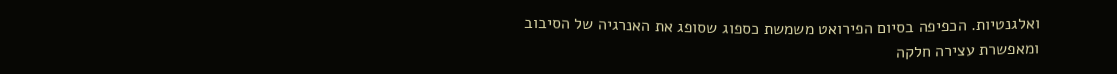ואלגנטיות. הכפיפה בסיום הפירואט משמשת כספוג שסופג את האנרגיה של הסיבוב ומאפשרת עצירה חלקה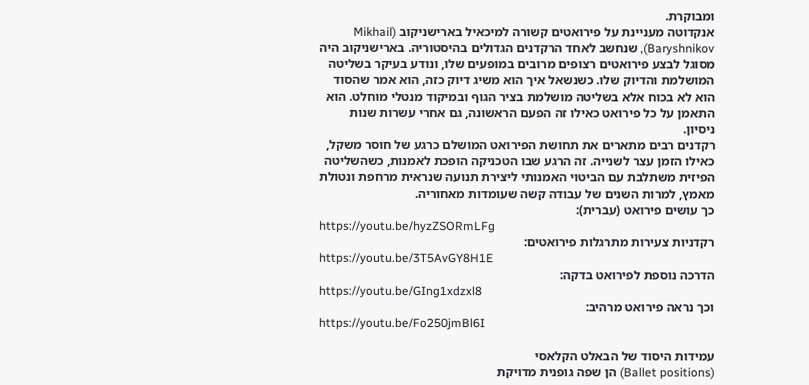ומבוקרת.
אנקדוטה מעניינת על פירואטים קשורה למיכאיל בארישניקוב (Mikhail Baryshnikov), שנחשב לאחד הרקדנים הגדולים בהיסטוריה. בארישניקוב היה מסוגל לבצע פירואטים רצופים מרובים במופעים שלו, ונודע בעיקר בשליטה המושלמת והדיוק שלו. כשנשאל איך הוא משיג דיוק כזה, הוא אמר שהסוד הוא לא בכוח אלא בשליטה מושלמת בציר הגוף ובמיקוד מנטלי מוחלט. הוא התאמן על כל פירואט כאילו זה הפעם הראשונה, גם אחרי עשרות שנות ניסיון.
רקדנים רבים מתארים את תחושת הפירואט המושלם כרגע של חוסר משקל, כאילו הזמן עצר לשנייה. זה הרגע שבו הטכניקה הופכת לאמנות, כשהשליטה הפיזית משתלבת עם הביטוי האמנותי ליצירת תנועה שנראית מרחפת ונטולת מאמץ, למרות השנים של עבודה קשה שעומדות מאחוריה.
כך עושים פירואט (עברית):
https://youtu.be/hyzZSORmLFg
רקדניות צעירות מתרגלות פירואטים:
https://youtu.be/3T5AvGY8H1E
הדרכה נוספת לפירואט בדקה:
https://youtu.be/GIng1xdzxl8
וכך נראה פירואט מרהיב:
https://youtu.be/Fo250jmBl6I

עמידות היסוד של הבאלט הקלאסי
(Ballet positions) הן שפה גופנית מדויקת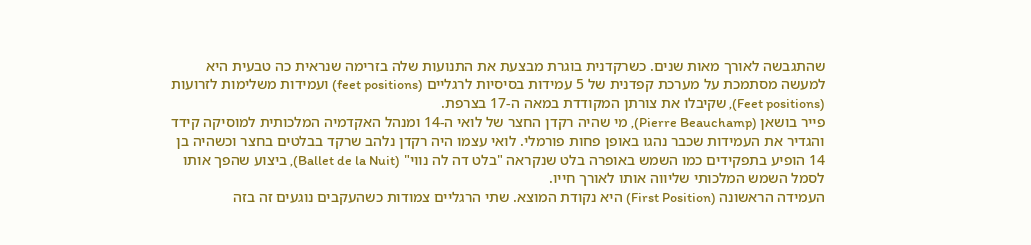שהתגבשה לאורך מאות שנים. כשרקדנית בוגרת מבצעת את התנועות שלה בזרימה שנראית כה טבעית היא למעשה מסתמכת על מערכת קפדנית של 5 עמידות בסיסיות לרגליים (feet positions) ועמידות משלימות לזרועות (Feet positions), שקיבלו את צורתן המקודדת במאה ה-17 בצרפת.
פייר בושאן (Pierre Beauchamp), מי שהיה רקדן החצר של לואי ה-14 ומנהל האקדמיה המלכותית למוסיקה קידד והגדיר את העמידות שכבר נהגו באופן פחות פורמלי. לואי עצמו היה רקדן נלהב שרקד בבלטים בחצר וכשהיה בן 14 הופיע בתפקידים כמו השמש באופרה בלט שנקראה "בלט דה לה נווי" (Ballet de la Nuit), ביצוע שהפך אותו לסמל השמש המלכותי שליווה אותו לאורך חייו.
העמידה הראשונה (First Position) היא נקודת המוצא. שתי הרגליים צמודות כשהעקבים נוגעים זה בזה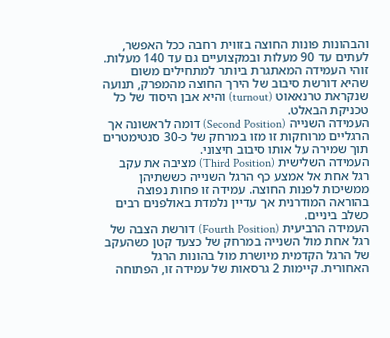והבהונות פונות החוצה בזווית רחבה ככל האפשר, לעתים עד 90 מעלות ובמקצועיים גם עד 140 מעלות. זוהי העמידה המאתגרת ביותר למתחילים משום שהיא דורשת סיבוב של הירך החוצה מהמפרק, תנועה שנקראת טרנאאוט (turnout) והיא אבן היסוד של כל טכניקת הבאלט.
העמידה השנייה (Second Position) דומה לראשונה אך הרגליים מרוחקות זו מזו במרחק של כ-30 סנטימטרים תוך שמירה על אותו סיבוב חיצוני.
העמידה השלישית (Third Position) מציבה את עקב רגל אחת אל אמצע כף הרגל השנייה כששתיהן ממשיכות לפנות החוצה. עמידה זו פחות נפוצה בהוראה המודרנית אך עדיין נלמדת באולפנים רבים כשלב ביניים.
העמידה הרביעית (Fourth Position) דורשת הצבה של רגל אחת מול השנייה במרחק של כצעד קטן כשהעקב של הרגל הקדמית מיושרת מול בהונות הרגל האחורית. קיימות 2 גרסאות של עמידה זו, הפתוחה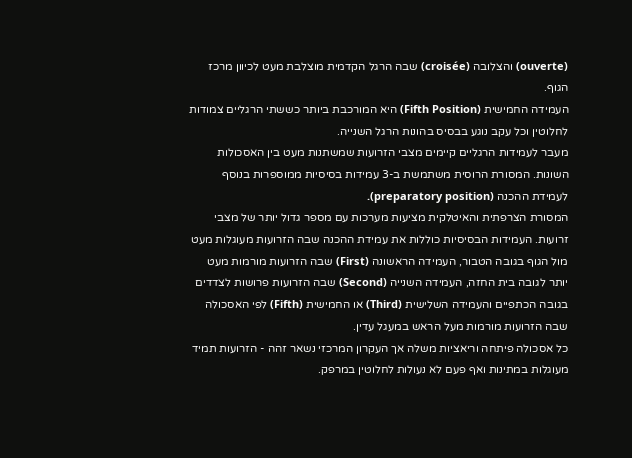(ouverte) והצלובה (croisée) שבה הרגל הקדמית מוצלבת מעט לכיוון מרכז הגוף.
העמידה החמישית (Fifth Position) היא המורכבת ביותר כששתי הרגליים צמודות לחלוטין וכל עקב נוגע בבסיס בהונות הרגל השנייה.
מעבר לעמידות הרגליים קיימים מצבי הזרועות שמשתנות מעט בין האסכולות השונות. המסורת הרוסית משתמשת ב-3 עמידות בסיסיות ממוספרות בנוסף לעמידת ההכנה (preparatory position).
המסורת הצרפתית והאיטלקית מציעות מערכות עם מספר גדול יותר של מצבי זרועות. העמידות הבסיסיות כוללות את עמידת ההכנה שבה הזרועות מעוגלות מעט מול הגוף בגובה הטבור, העמידה הראשונה (First) שבה הזרועות מורמות מעט יותר לגובה בית החזה, העמידה השנייה (Second) שבה הזרועות פרושות לצדדים בגובה הכתפיים והעמידה השלישית (Third) או החמישית (Fifth) לפי האסכולה שבה הזרועות מורמות מעל הראש במעגל עדין.
כל אסכולה פיתחה וריאציות משלה אך העקרון המרכזי נשאר זהה - הזרועות תמיד מעוגלות במתינות ואף פעם לא נעולות לחלוטין במרפק.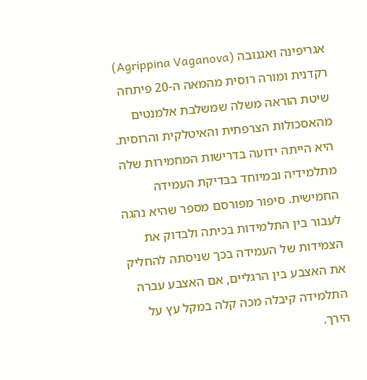אגריפינה ואגנובה (Agrippina Vaganova) רקדנית ומורה רוסית מהמאה ה-20 פיתחה שיטת הוראה משלה שמשלבת אלמנטים מהאסכולות הצרפתית והאיטלקית והרוסית. היא הייתה ידועה בדרישות המחמירות שלה מתלמידיה ובמיוחד בבדיקת העמידה החמישית. סיפור מפורסם מספר שהיא נהגה לעבור בין התלמידות בכיתה ולבדוק את הצמידות של העמידה בכך שניסתה להחליק את האצבע בין הרגליים, אם האצבע עברה התלמידה קיבלה מכה קלה במקל עץ על הירך.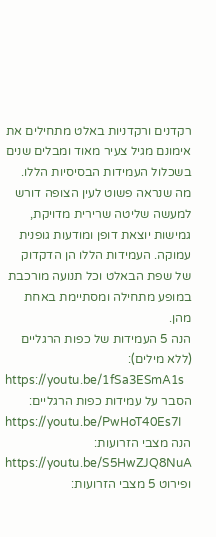רקדנים ורקדניות באלט מתחילים את אימונם מגיל צעיר מאוד ומבלים שנים בשכלול העמידות הבסיסיות הללו. מה שנראה פשוט לעין הצופה דורש למעשה שליטה שרירית מדויקת, גמישות יוצאת דופן ומודעות גופנית עמוקה. העמידות הללו הן הדקדוק של שפת הבאלט וכל תנועה מורכבת במופע מתחילה ומסתיימת באחת מהן.
הנה 5 העמידות של כפות הרגליים (ללא מילים):
https://youtu.be/1fSa3ESmA1s
הסבר על עמידות כפות הרגליים:
https://youtu.be/PwHoT40Es7I
הנה מצבי הזרועות:
https://youtu.be/S5HwZJQ8NuA
ופירוט 5 מצבי הזרועות: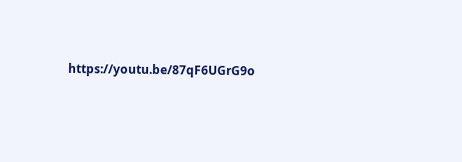https://youtu.be/87qF6UGrG9o